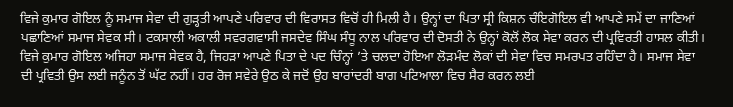ਵਿਜੇ ਕੁਮਾਰ ਗੋਇਲ ਨੂੰ ਸਮਾਜ ਸੇਵਾ ਦੀ ਗੁੜ੍ਹਤੀ ਆਪਣੇ ਪਰਿਵਾਰ ਦੀ ਵਿਰਾਸਤ ਵਿਚੋਂ ਹੀ ਮਿਲੀ ਹੈ। ਉਨ੍ਹਾਂ ਦਾ ਪਿਤਾ ਸ੍ਰੀ ਕਿਸ਼ਨ ਚੰਇਗੋਇਲ ਵੀ ਆਪਣੇ ਸਮੇਂ ਦਾ ਜਾਣਿਆਂ ਪਛਾਣਿਆਂ ਸਮਾਜ ਸੇਵਕ ਸੀ। ਟਕਸਾਲੀ ਅਕਾਲੀ ਸਵਰਗਵਾਸੀ ਜਸਦੇਵ ਸਿੰਘ ਸੰਧੂ ਨਾਲ ਪਰਿਵਾਰ ਦੀ ਦੋਸਤੀ ਨੇ ਉਨ੍ਹਾਂ ਕੋਲੋਂ ਲੋਕ ਸੇਵਾ ਕਰਨ ਦੀ ਪ੍ਰਵਿਰਤੀ ਹਾਸਲ ਕੀਤੀ। ਵਿਜੇ ਕੁਮਾਰ ਗੋਇਲ ਅਜਿਹਾ ਸਮਾਜ ਸੇਵਕ ਹੈ, ਜਿਹੜਾ ਆਪਣੇ ਪਿਤਾ ਦੇ ਪਦ ਚਿੰਨ੍ਹਾਂ ’ਤੇ ਚਲਦਾ ਹੋਇਆ ਲੋੜਮੰਦ ਲੋਕਾਂ ਦੀ ਸੇਵਾ ਵਿਚ ਸਮਰਪਤ ਰਹਿੰਦਾ ਹੈ। ਸਮਾਜ ਸੇਵਾ ਦੀ ਪ੍ਰਵਿਤੀ ਉਸ ਲਈ ਜਨੂੰਨ ਤੋਂ ਘੱਟ ਨਹੀਂ। ਹਰ ਰੋਜ ਸਵੇਰੇ ਉਠ ਕੇ ਜਦੋਂ ਉਹ ਬਾਰਾਂਦਰੀ ਬਾਗ ਪਟਿਆਲਾ ਵਿਚ ਸੈਰ ਕਰਨ ਲਈ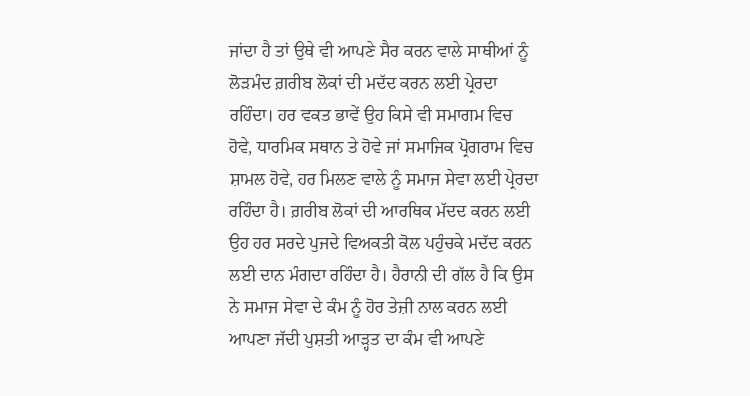ਜਾਂਦਾ ਹੈ ਤਾਂ ਉਥੇ ਵੀ ਆਪਣੇ ਸੈਰ ਕਰਨ ਵਾਲੇ ਸਾਥੀਆਂ ਨੂੰ ਲੋੜਮੰਦ ਗ਼ਰੀਬ ਲੋਕਾਂ ਦੀ ਮਦੱਦ ਕਰਨ ਲਈ ਪ੍ਰੇਰਦਾ ਰਹਿੰਦਾ। ਹਰ ਵਕਤ ਭਾਵੇਂ ਉਹ ਕਿਸੇ ਵੀ ਸਮਾਗਮ ਵਿਚ ਹੋਵੇ, ਧਾਰਮਿਕ ਸਥਾਨ ਤੇ ਹੋਵੇ ਜਾਂ ਸਮਾਜਿਕ ਪ੍ਰੋਗਰਾਮ ਵਿਚ ਸ਼ਾਮਲ ਹੋਵੇ, ਹਰ ਮਿਲਣ ਵਾਲੇ ਨੂੰ ਸਮਾਜ ਸੇਵਾ ਲਈ ਪ੍ਰੇਰਦਾ ਰਹਿੰਦਾ ਹੈ। ਗ਼ਰੀਬ ਲੋਕਾਂ ਦੀ ਆਰਥਿਕ ਮੱਦਦ ਕਰਨ ਲਈ ਉਹ ਹਰ ਸਰਦੇ ਪੁਜਦੇ ਵਿਅਕਤੀ ਕੋਲ ਪਹੁੰਚਕੇ ਮਦੱਦ ਕਰਨ ਲਈ ਦਾਨ ਮੰਗਦਾ ਰਹਿੰਦਾ ਹੈ। ਹੈਰਾਨੀ ਦੀ ਗੱਲ ਹੈ ਕਿ ਉਸ ਨੇ ਸਮਾਜ ਸੇਵਾ ਦੇ ਕੰਮ ਨੂੰ ਹੋਰ ਤੇਜ਼ੀ ਨਾਲ ਕਰਨ ਲਈ ਆਪਣਾ ਜੱਦੀ ਪੁਸ਼ਤੀ ਆੜ੍ਹਤ ਦਾ ਕੰਮ ਵੀ ਆਪਣੇ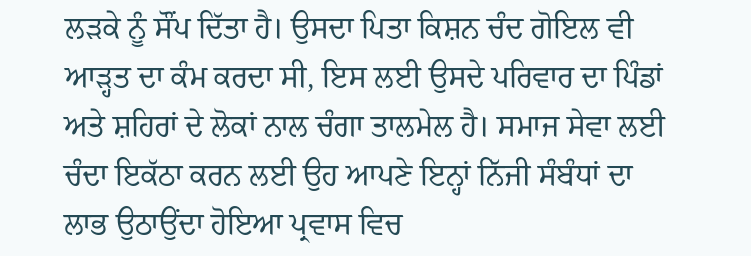ਲੜਕੇ ਨੂੰ ਸੌਂਪ ਦਿੱਤਾ ਹੈ। ਉਸਦਾ ਪਿਤਾ ਕਿਸ਼ਨ ਚੰਦ ਗੋਇਲ ਵੀ ਆੜ੍ਹਤ ਦਾ ਕੰਮ ਕਰਦਾ ਸੀ, ਇਸ ਲਈ ਉਸਦੇ ਪਰਿਵਾਰ ਦਾ ਪਿੰਡਾਂ ਅਤੇ ਸ਼ਹਿਰਾਂ ਦੇ ਲੋਕਾਂ ਨਾਲ ਚੰਗਾ ਤਾਲਮੇਲ ਹੈ। ਸਮਾਜ ਸੇਵਾ ਲਈ ਚੰਦਾ ਇਕੱਠਾ ਕਰਨ ਲਈ ਉਹ ਆਪਣੇ ਇਨ੍ਹਾਂ ਨਿੱਜੀ ਸੰਬੰਧਾਂ ਦਾ ਲਾਭ ਉਠਾਉਂਦਾ ਹੋਇਆ ਪ੍ਰਵਾਸ ਵਿਚ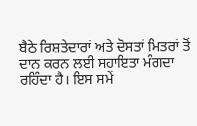ਬੈਠੇ ਰਿਸ਼ਤੇਦਾਰਾਂ ਅਤੇ ਦੋਸਤਾਂ ਮਿਤਰਾਂ ਤੋਂ ਦਾਨ ਕਰਨ ਲਈ ਸਹਾਇਤਾ ਮੰਗਦਾ ਰਹਿੰਦਾ ਹੈ। ਇਸ ਸਮੇਂ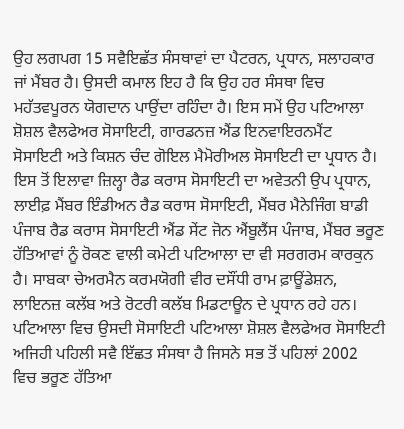ਉਹ ਲਗਪਗ 15 ਸਵੈਇਛੱਤ ਸੰਸਥਾਵਾਂ ਦਾ ਪੈਟਰਨ, ਪ੍ਰਧਾਨ, ਸਲਾਹਕਾਰ ਜਾਂ ਮੈਂਬਰ ਹੈ। ਉਸਦੀ ਕਮਾਲ ਇਹ ਹੈ ਕਿ ਉਹ ਹਰ ਸੰਸਥਾ ਵਿਚ ਮਹੱਤਵਪੂਰਨ ਯੋਗਦਾਨ ਪਾਉਂਦਾ ਰਹਿੰਦਾ ਹੈ। ਇਸ ਸਮੇਂ ਉਹ ਪਟਿਆਲਾ ਸ਼ੋਸ਼ਲ ਵੈਲਫੇਅਰ ਸੋਸਾਇਟੀ, ਗਾਰਡਨਜ਼ ਐਂਡ ਇਨਵਾਇਰਨਮੈਂਟ ਸੋਸਾਇਟੀ ਅਤੇ ਕਿਸ਼ਨ ਚੰਦ ਗੋਇਲ ਮੈਮੋਰੀਅਲ ਸੋਸਾਇਟੀ ਦਾ ਪ੍ਰਧਾਨ ਹੈ। ਇਸ ਤੋਂ ਇਲਾਵਾ ਜ਼ਿਲ੍ਹਾ ਰੈਡ ਕਰਾਸ ਸੋਸਾਇਟੀ ਦਾ ਅਵੇਤਨੀ ਉਪ ਪ੍ਰਧਾਨ, ਲਾਈਫ਼ ਮੈਂਬਰ ਇੰਡੀਅਨ ਰੈਡ ਕਰਾਸ ਸੋਸਾਇਟੀ, ਮੈਂਬਰ ਮੈਨੇਜਿੰਗ ਬਾਡੀ ਪੰਜਾਬ ਰੈਡ ਕਰਾਸ ਸੋਸਾਇਟੀ ਐਂਡ ਸੇਂਟ ਜੋਨ ਐਂਬੂਲੈਂਸ ਪੰਜਾਬ, ਮੈਂਬਰ ਭਰੂਣ ਹੱਤਿਆਵਾਂ ਨੂੰ ਰੋਕਣ ਵਾਲੀ ਕਮੇਟੀ ਪਟਿਆਲਾ ਦਾ ਵੀ ਸਰਗਰਮ ਕਾਰਕੁਨ ਹੈ। ਸਾਬਕਾ ਚੇਅਰਮੈਨ ਕਰਮਯੋਗੀ ਵੀਰ ਦਸੌਂਧੀ ਰਾਮ ਫ਼ਾਊਂਡੇਸ਼ਨ, ਲਾਇਨਜ਼ ਕਲੱਬ ਅਤੇ ਰੋਟਰੀ ਕਲੱਬ ਮਿਡਟਾਊਨ ਦੇ ਪ੍ਰਧਾਨ ਰਹੇ ਹਨ। ਪਟਿਆਲਾ ਵਿਚ ਉਸਦੀ ਸੋਸਾਇਟੀ ਪਟਿਆਲਾ ਸ਼ੋਸ਼ਲ ਵੈਲਫੇਅਰ ਸੋਸਾਇਟੀ ਅਜਿਹੀ ਪਹਿਲੀ ਸਵੈ ਇੱਛਤ ਸੰਸਥਾ ਹੈ ਜਿਸਨੇ ਸਭ ਤੋਂ ਪਹਿਲਾਂ 2002 ਵਿਚ ਭਰੂਣ ਹੱਤਿਆ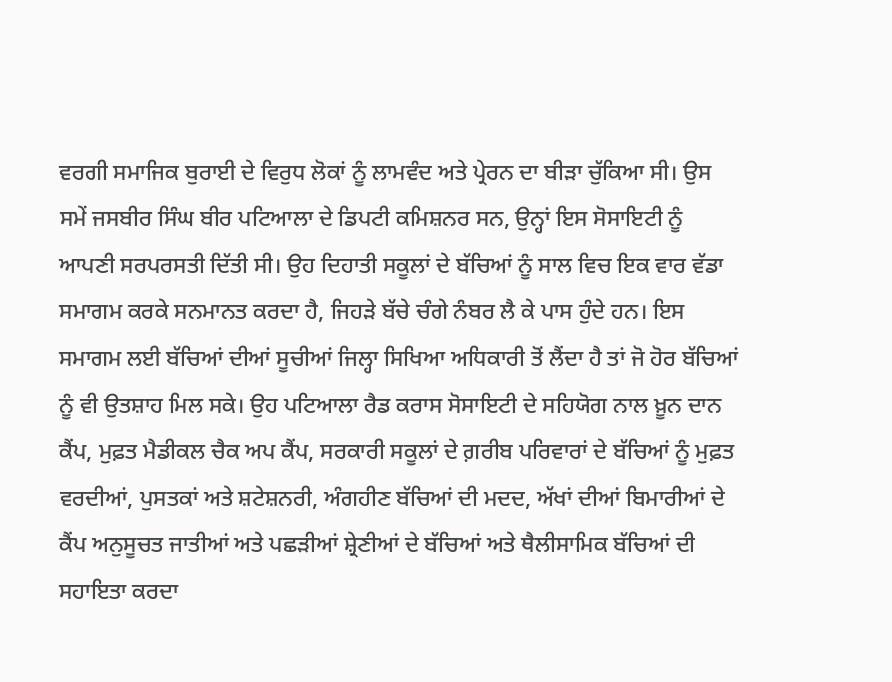ਵਰਗੀ ਸਮਾਜਿਕ ਬੁਰਾਈ ਦੇ ਵਿਰੁਧ ਲੋਕਾਂ ਨੂੰ ਲਾਮਵੰਦ ਅਤੇ ਪ੍ਰੇਰਨ ਦਾ ਬੀੜਾ ਚੁੱਕਿਆ ਸੀ। ਉਸ ਸਮੇਂ ਜਸਬੀਰ ਸਿੰਘ ਬੀਰ ਪਟਿਆਲਾ ਦੇ ਡਿਪਟੀ ਕਮਿਸ਼ਨਰ ਸਨ, ਉਨ੍ਹਾਂ ਇਸ ਸੋਸਾਇਟੀ ਨੂੰ ਆਪਣੀ ਸਰਪਰਸਤੀ ਦਿੱਤੀ ਸੀ। ਉਹ ਦਿਹਾਤੀ ਸਕੂਲਾਂ ਦੇ ਬੱਚਿਆਂ ਨੂੰ ਸਾਲ ਵਿਚ ਇਕ ਵਾਰ ਵੱਡਾ ਸਮਾਗਮ ਕਰਕੇ ਸਨਮਾਨਤ ਕਰਦਾ ਹੈ, ਜਿਹੜੇ ਬੱਚੇ ਚੰਗੇ ਨੰਬਰ ਲੈ ਕੇ ਪਾਸ ਹੁੰਦੇ ਹਨ। ਇਸ ਸਮਾਗਮ ਲਈ ਬੱਚਿਆਂ ਦੀਆਂ ਸੂਚੀਆਂ ਜਿਲ੍ਹਾ ਸਿਖਿਆ ਅਧਿਕਾਰੀ ਤੋਂ ਲੈਂਦਾ ਹੈ ਤਾਂ ਜੋ ਹੋਰ ਬੱਚਿਆਂ ਨੂੰ ਵੀ ਉਤਸ਼ਾਹ ਮਿਲ ਸਕੇ। ਉਹ ਪਟਿਆਲਾ ਰੈਡ ਕਰਾਸ ਸੋਸਾਇਟੀ ਦੇ ਸਹਿਯੋਗ ਨਾਲ ਖ਼ੂਨ ਦਾਨ ਕੈਂਪ, ਮੁਫ਼ਤ ਮੈਡੀਕਲ ਚੈਕ ਅਪ ਕੈਂਪ, ਸਰਕਾਰੀ ਸਕੂਲਾਂ ਦੇ ਗ਼ਰੀਬ ਪਰਿਵਾਰਾਂ ਦੇ ਬੱਚਿਆਂ ਨੂੰ ਮੁਫ਼ਤ ਵਰਦੀਆਂ, ਪੁਸਤਕਾਂ ਅਤੇ ਸ਼ਟੇਸ਼ਨਰੀ, ਅੰਗਹੀਣ ਬੱਚਿਆਂ ਦੀ ਮਦਦ, ਅੱਖਾਂ ਦੀਆਂ ਬਿਮਾਰੀਆਂ ਦੇ ਕੈਂਪ ਅਨੁਸੂਚਤ ਜਾਤੀਆਂ ਅਤੇ ਪਛੜੀਆਂ ਸ਼੍ਰੇਣੀਆਂ ਦੇ ਬੱਚਿਆਂ ਅਤੇ ਥੈਲੀਸਾਮਿਕ ਬੱਚਿਆਂ ਦੀ ਸਹਾਇਤਾ ਕਰਦਾ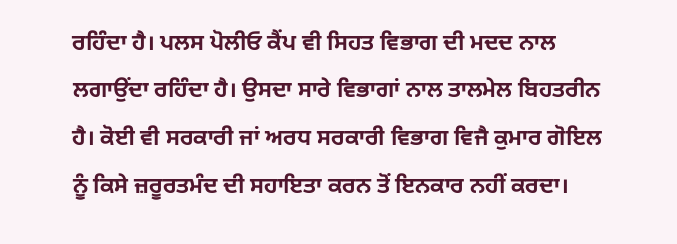ਰਹਿੰਦਾ ਹੈ। ਪਲਸ ਪੋਲੀਓ ਕੈਂਪ ਵੀ ਸਿਹਤ ਵਿਭਾਗ ਦੀ ਮਦਦ ਨਾਲ ਲਗਾਉਂਦਾ ਰਹਿੰਦਾ ਹੈ। ਉਸਦਾ ਸਾਰੇ ਵਿਭਾਗਾਂ ਨਾਲ ਤਾਲਮੇਲ ਬਿਹਤਰੀਨ ਹੈ। ਕੋਈ ਵੀ ਸਰਕਾਰੀ ਜਾਂ ਅਰਧ ਸਰਕਾਰੀ ਵਿਭਾਗ ਵਿਜੈ ਕੁਮਾਰ ਗੋਇਲ ਨੂੰ ਕਿਸੇ ਜ਼ਰੂਰਤਮੰਦ ਦੀ ਸਹਾਇਤਾ ਕਰਨ ਤੋਂ ਇਨਕਾਰ ਨਹੀਂ ਕਰਦਾ।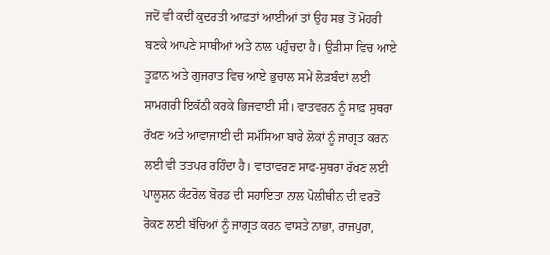ਜਦੋਂ ਵੀ ਕਦੀਂ ਕੁਦਰਤੀ ਆਫ਼ਤਾਂ ਆਈਆਂ ਤਾਂ ਉਹ ਸਭ ਤੋਂ ਮੋਹਰੀ ਬਣਕੇ ਆਪਣੇ ਸਾਥੀਆਂ ਅਤੇ ਨਾਲ ਪਹੁੰਚਦਾ ਹੈ। ਉੜੀਸਾ ਵਿਚ ਆਏ ਤੂਫ਼ਾਨ ਅਤੇ ਗੁਜਰਾਤ ਵਿਚ ਆਏ ਭੁਚਾਲ ਸਮੇਂ ਲੋੜਬੰਦਾਂ ਲਈ ਸਾਮਗਰੀ ਇਕੱਠੀ ਕਰਕੇ ਭਿਜਵਾਈ ਸੀ। ਵਾਤਵਰਨ ਨੂੰ ਸਾਫ਼ ਸੁਥਰਾ ਰੱਖਣ ਅਤੇ ਆਵਾਜਾਈ ਦੀ ਸਮੱਸਿਆ ਬਾਰੇ ਲੋਕਾਂ ਨੂੰ ਜਾਗ੍ਰਤ ਕਰਨ ਲਈ ਵੀ ਤਤਪਰ ਰਹਿੰਦਾ ਹੈ। ਵਾਤਾਵਰਣ ਸਾਫ-ਸੁਥਰਾ ਰੱਖਣ ਲਈ ਪਾਲੂਸ਼ਨ ਕੰਟਰੋਲ ਬੋਰਡ ਦੀ ਸਹਾਇਤਾ ਨਾਲ ਪੋਲੀਥੀਨ ਦੀ ਵਰਤੋਂ ਰੋਕਣ ਲਈ ਬੱਚਿਆਂ ਨੂੰ ਜਾਗ੍ਰਤ ਕਰਨ ਵਾਸਤੇ ਨਾਭਾ, ਰਾਜਪੁਰਾ,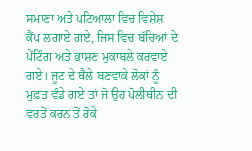ਸਮਾਣਾ ਅਤੇ ਪਟਿਆਲਾ ਵਿਚ ਵਿਸ਼ੇਸ਼ ਕੈਂਪ ਲਗਾਏ ਗਏ, ਜਿਸ ਵਿਚ ਬੱਚਿਆਂ ਦੇ ਪੇਂਟਿੰਗ ਅਤੇ ਭਾਸ਼ਣ ਮੁਕਾਬਲੇ ਕਰਵਾਏ ਗਏ। ਜੂਟ ਦੇ ਥੈਲੇ ਬਣਵਾਕੇ ਲੋਕਾਂ ਨੂੰ ਮੁਫ਼ਤ ਵੰਡੇ ਗਏ ਤਾਂ ਜੋ ਉਹ ਪੋਲੀਥੀਨ ਦੀ ਵਰਤੋਂ ਕਰਨ ਤੋਂ ਰੋਕੇ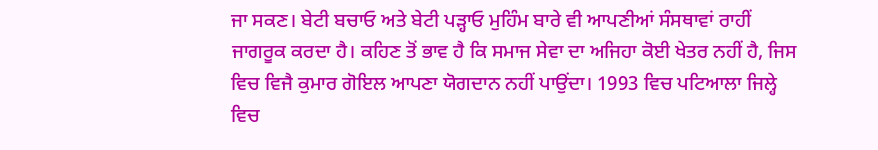ਜਾ ਸਕਣ। ਬੇਟੀ ਬਚਾਓ ਅਤੇ ਬੇਟੀ ਪੜ੍ਹਾਓ ਮੁਹਿੰਮ ਬਾਰੇ ਵੀ ਆਪਣੀਆਂ ਸੰਸਥਾਵਾਂ ਰਾਹੀਂ ਜਾਗਰੂਕ ਕਰਦਾ ਹੈ। ਕਹਿਣ ਤੋਂ ਭਾਵ ਹੈ ਕਿ ਸਮਾਜ ਸੇਵਾ ਦਾ ਅਜਿਹਾ ਕੋਈ ਖੇਤਰ ਨਹੀਂ ਹੈ, ਜਿਸ ਵਿਚ ਵਿਜੈ ਕੁਮਾਰ ਗੋਇਲ ਆਪਣਾ ਯੋਗਦਾਨ ਨਹੀਂ ਪਾਉਂਦਾ। 1993 ਵਿਚ ਪਟਿਆਲਾ ਜਿਲ੍ਹੇ ਵਿਚ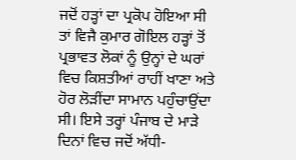ਜਦੋਂ ਹੜ੍ਹਾਂ ਦਾ ਪ੍ਰਕੋਪ ਹੋਇਆ ਸੀ ਤਾਂ ਵਿਜੈ ਕੁਮਾਰ ਗੋਇਲ ਹੜ੍ਹਾਂ ਤੋਂ ਪ੍ਰਭਾਵਤ ਲੋਕਾਂ ਨੂੰ ਉਨ੍ਹਾਂ ਦੇ ਘਰਾਂ ਵਿਚ ਕਿਸ਼ਤੀਆਂ ਰਾਹੀਂ ਖਾਣਾ ਅਤੇ ਹੋਰ ਲੋੜੀਂਦਾ ਸਾਮਾਨ ਪਹੁੰਚਾਉਂਦਾ ਸੀ। ਇਸੇ ਤਰ੍ਹਾਂ ਪੰਜਾਬ ਦੇ ਮਾੜੇ ਦਿਨਾਂ ਵਿਚ ਜਦੋਂ ਅੱਧੀ-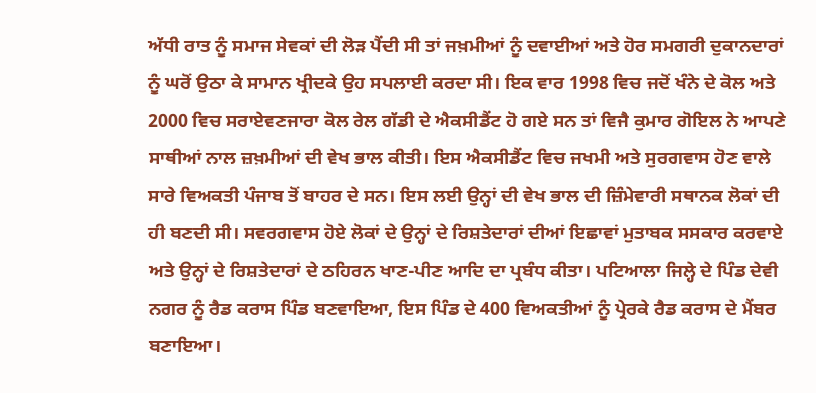ਅੱਧੀ ਰਾਤ ਨੂੰ ਸਮਾਜ ਸੇਵਕਾਂ ਦੀ ਲੋੜ ਪੈਂਦੀ ਸੀ ਤਾਂ ਜਖ਼ਮੀਆਂ ਨੂੰ ਦਵਾਈਆਂ ਅਤੇ ਹੋਰ ਸਮਗਰੀ ਦੁਕਾਨਦਾਰਾਂ ਨੂੰ ਘਰੋਂ ਉਠਾ ਕੇ ਸਾਮਾਨ ਖ੍ਰੀਦਕੇ ਉਹ ਸਪਲਾਈ ਕਰਦਾ ਸੀ। ਇਕ ਵਾਰ 1998 ਵਿਚ ਜਦੋਂ ਖੰਨੇ ਦੇ ਕੋਲ ਅਤੇ 2000 ਵਿਚ ਸਰਾਏਵਣਜਾਰਾ ਕੋਲ ਰੇਲ ਗੱਡੀ ਦੇ ਐਕਸੀਡੈਂਟ ਹੋ ਗਏ ਸਨ ਤਾਂ ਵਿਜੈ ਕੁਮਾਰ ਗੋਇਲ ਨੇ ਆਪਣੇ ਸਾਥੀਆਂ ਨਾਲ ਜ਼ਖ਼ਮੀਆਂ ਦੀ ਵੇਖ ਭਾਲ ਕੀਤੀ। ਇਸ ਐਕਸੀਡੈਂਟ ਵਿਚ ਜਖਮੀ ਅਤੇ ਸੁਰਗਵਾਸ ਹੋਣ ਵਾਲੇ ਸਾਰੇ ਵਿਅਕਤੀ ਪੰਜਾਬ ਤੋਂ ਬਾਹਰ ਦੇ ਸਨ। ਇਸ ਲਈ ਉਨ੍ਹਾਂ ਦੀ ਵੇਖ ਭਾਲ ਦੀ ਜ਼ਿੰਮੇਵਾਰੀ ਸਥਾਨਕ ਲੋਕਾਂ ਦੀ ਹੀ ਬਣਦੀ ਸੀ। ਸਵਰਗਵਾਸ ਹੋਏ ਲੋਕਾਂ ਦੇ ਉਨ੍ਹਾਂ ਦੇ ਰਿਸ਼ਤੇਦਾਰਾਂ ਦੀਆਂ ਇਛਾਵਾਂ ਮੁਤਾਬਕ ਸਸਕਾਰ ਕਰਵਾਏ ਅਤੇ ਉਨ੍ਹਾਂ ਦੇ ਰਿਸ਼ਤੇਦਾਰਾਂ ਦੇ ਠਹਿਰਨ ਖਾਣ-ਪੀਣ ਆਦਿ ਦਾ ਪ੍ਰਬੰਧ ਕੀਤਾ। ਪਟਿਆਲਾ ਜਿਲ੍ਹੇ ਦੇ ਪਿੰਡ ਦੇਵੀ ਨਗਰ ਨੂੰ ਰੈਡ ਕਰਾਸ ਪਿੰਡ ਬਣਵਾਇਆ, ਇਸ ਪਿੰਡ ਦੇ 400 ਵਿਅਕਤੀਆਂ ਨੂੰ ਪ੍ਰੇਰਕੇ ਰੈਡ ਕਰਾਸ ਦੇ ਮੈਂਬਰ ਬਣਾਇਆ।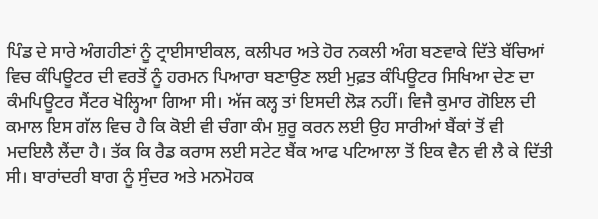ਪਿੰਡ ਦੇ ਸਾਰੇ ਅੰਗਹੀਣਾਂ ਨੂੰ ਟ੍ਰਾਈਸਾਈਕਲ, ਕਲੀਪਰ ਅਤੇ ਹੋਰ ਨਕਲੀ ਅੰਗ ਬਣਵਾਕੇ ਦਿੱਤੇ ਬੱਚਿਆਂ ਵਿਚ ਕੰਪਿਊਟਰ ਦੀ ਵਰਤੋਂ ਨੂੰ ਹਰਮਨ ਪਿਆਰਾ ਬਣਾਉਣ ਲਈ ਮੁਫ਼ਤ ਕੰਪਿਊਟਰ ਸਿਖਿਆ ਦੇਣ ਦਾ ਕੰਮਪਿਊਟਰ ਸੈਂਟਰ ਖੋਲ੍ਹਿਆ ਗਿਆ ਸੀ। ਅੱਜ ਕਲ੍ਹ ਤਾਂ ਇਸਦੀ ਲੋੜ ਨਹੀਂ। ਵਿਜੈ ਕੁਮਾਰ ਗੋਇਲ ਦੀ ਕਮਾਲ ਇਸ ਗੱਲ ਵਿਚ ਹੈ ਕਿ ਕੋਈ ਵੀ ਚੰਗਾ ਕੰਮ ਸ਼ੁਰੂ ਕਰਨ ਲਈ ਉਹ ਸਾਰੀਆਂ ਬੈਂਕਾਂ ਤੋਂ ਵੀ ਮਦਇਲੈ ਲੈਂਦਾ ਹੈ। ਤੱਕ ਕਿ ਰੈਡ ਕਰਾਸ ਲਈ ਸਟੇਟ ਬੈਂਕ ਆਫ ਪਟਿਆਲਾ ਤੋਂ ਇਕ ਵੈਨ ਵੀ ਲੈ ਕੇ ਦਿੱਤੀ ਸੀ। ਬਾਰਾਂਦਰੀ ਬਾਗ ਨੂੰ ਸੁੰਦਰ ਅਤੇ ਮਨਮੋਹਕ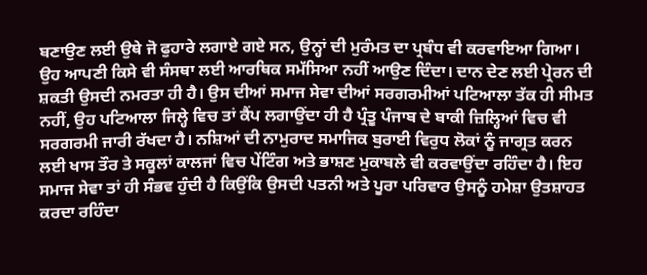ਬਣਾਉਣ ਲਈ ਉਥੇ ਜੋ ਫੁਹਾਰੇ ਲਗਾਏ ਗਏ ਸਨ, ਉਨ੍ਹਾਂ ਦੀ ਮੁਰੰਮਤ ਦਾ ਪ੍ਰਬੰਧ ਵੀ ਕਰਵਾਇਆ ਗਿਆ। ਉਹ ਆਪਣੀ ਕਿਸੇ ਵੀ ਸੰਸਥਾ ਲਈ ਆਰਥਿਕ ਸਮੱਸਿਆ ਨਹੀਂ ਆਉਣ ਦਿੰਦਾ। ਦਾਨ ਦੇਣ ਲਈ ਪ੍ਰੇਰਨ ਦੀ ਸ਼ਕਤੀ ਉਸਦੀ ਨਮਰਤਾ ਹੀ ਹੈ। ਉਸ ਦੀਆਂ ਸਮਾਜ ਸੇਵਾ ਦੀਆਂ ਸਰਗਰਮੀਆਂ ਪਟਿਆਲਾ ਤੱਕ ਹੀ ਸੀਮਤ ਨਹੀਂ, ਉਹ ਪਟਿਆਲਾ ਜਿਲ੍ਹੇ ਵਿਚ ਤਾਂ ਕੈਂਪ ਲਗਾਉਂਦਾ ਹੀ ਹੈ ਪ੍ਰੰਤੂ ਪੰਜਾਬ ਦੇ ਬਾਕੀ ਜ਼ਿਲ੍ਹਿਆਂ ਵਿਚ ਵੀ ਸਰਗਰਮੀ ਜਾਰੀ ਰੱਖਦਾ ਹੈ। ਨਸ਼ਿਆਂ ਦੀ ਨਾਮੁਰਾਦ ਸਮਾਜਿਕ ਬੁਰਾਈ ਵਿਰੁਧ ਲੋਕਾਂ ਨੂੰ ਜਾਗ੍ਰਤ ਕਰਨ ਲਈ ਖਾਸ ਤੌਰ ਤੇ ਸਕੂਲਾਂ ਕਾਲਜਾਂ ਵਿਚ ਪੇਂਟਿੰਗ ਅਤੇ ਭਾਸ਼ਣ ਮੁਕਾਬਲੇ ਵੀ ਕਰਵਾਉਂਦਾ ਰਹਿੰਦਾ ਹੈ। ਇਹ ਸਮਾਜ ਸੇਵਾ ਤਾਂ ਹੀ ਸੰਭਵ ਹੁੰਦੀ ਹੈ ਕਿਉਂਕਿ ਉਸਦੀ ਪਤਨੀ ਅਤੇ ਪੂਰਾ ਪਰਿਵਾਰ ਉਸਨੂੰ ਹਮੇਸ਼ਾ ਉਤਸ਼ਾਹਤ ਕਰਦਾ ਰਹਿੰਦਾ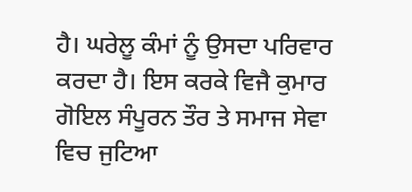ਹੈ। ਘਰੇਲੂ ਕੰਮਾਂ ਨੂੰ ਉਸਦਾ ਪਰਿਵਾਰ ਕਰਦਾ ਹੈ। ਇਸ ਕਰਕੇ ਵਿਜੈ ਕੁਮਾਰ ਗੋਇਲ ਸੰਪੂਰਨ ਤੌਰ ਤੇ ਸਮਾਜ ਸੇਵਾ ਵਿਚ ਜੁਟਿਆ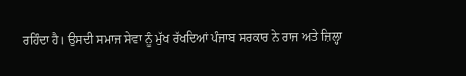ਰਹਿੰਦਾ ਹੈ। ਉਸਦੀ ਸਮਾਜ ਸੇਵਾ ਨੂੰ ਮੁੱਖ ਰੱਖਦਿਆਂ ਪੰਜਾਬ ਸਰਕਾਰ ਨੇ ਰਾਜ ਅਤੇ ਜ਼ਿਲ੍ਹਾ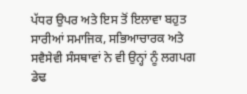ਪੱਧਰ ਉਪਰ ਅਤੇ ਇਸ ਤੋਂ ਇਲਾਵਾ ਬਹੁਤ ਸਾਰੀਆਂ ਸਮਾਜਿਕ, ਸਭਿਆਚਾਰਕ ਅਤੇ ਸਵੈਸੇਵੀ ਸੰਸਥਾਵਾਂ ਨੇ ਵੀ ਉਨ੍ਹਾਂ ਨੂੰ ਲਗਪਗ ਡੇਢ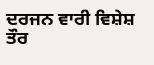ਦਰਜਨ ਵਾਰੀ ਵਿਸ਼ੇਸ਼ ਤੌਰ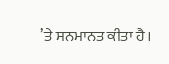’ਤੇ ਸਨਮਾਨਤ ਕੀਤਾ ਹੈ।